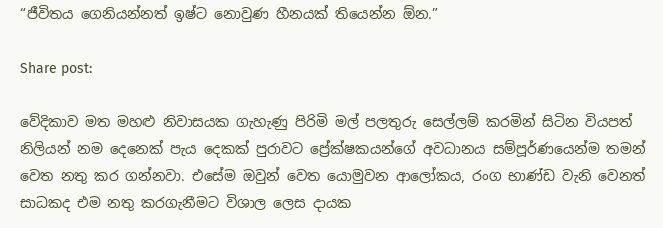“ජීවිතය ගෙනියන්නත් ඉෂ්ට නොවුණ හීනයක් තියෙන්න ඕන.”

Share post:

වේදිකාව මත මහළු නිවාසයක ගැහැණු පිරිමි මල් පලතුරු සෙල්ලම් කරමින් සිටින වියපත් නිලියන් නම දෙනෙක් පැය දෙකක් පුරාවට ප්‍රේක්ෂකයන්ගේ අවධානය සම්පූර්ණයෙන්ම තමන් වෙත නතු කර ගන්නවා. එසේම ඔවුන් වෙත යොමුවන ආලෝකය, රංග භාණ්ඩ වැනි වෙනත් සාධකද එම නතු කරගැනීමට විශාල ලෙස දායක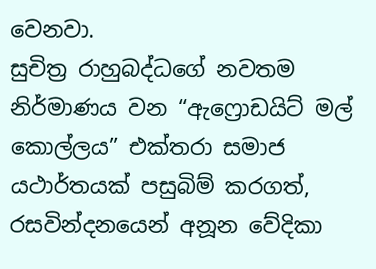වෙනවා.
සුචිත්‍ර රාහුබද්ධගේ නවතම නිර්මාණය වන “ඇෆ්‍රොඩයිට් මල් කොල්ලය” එක්තරා සමාජ යථාර්තයක් පසුබිම් කරගත්, රසවින්දනයෙන් අනූන වේදිකා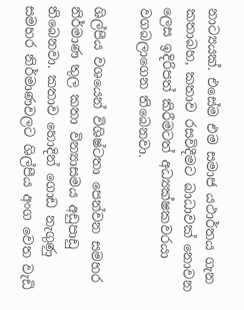නාට්‍යයක්. එසේම එම සමාජ යථාර්තය ගැන කතාබහ, කතාව රසවිදීමට බාධාවක් නොවන ලෙස ඉදිරිපත් කිරීමටත් අධ්‍යක්ෂකවරයා වගබලාගෙන තිබෙනවා.

ශිල්පීය වශයෙන් විශිෂ්ටතා පෙන්වන සමහර නිර්මාණ තුල කතා වින්‍යාසමය අඩුපාඩු තිබෙනවා. කතාව හොදින් ගොඩ නැගුණු සමහර නිර්මාණවලට ශිල්පීය අංග වෙත වැඩි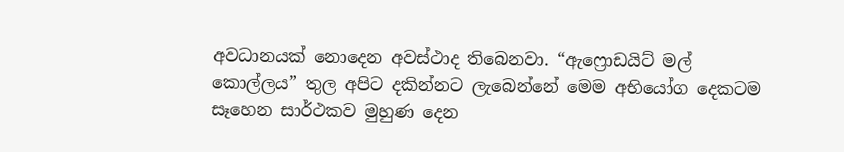අවධානයක් නොදෙන අවස්ථාද තිබෙනවා. “ඇෆ්‍රොඩයිට් මල් කොල්ලය” තුල අපිට දකින්නට ලැබෙන්නේ මෙම අභියෝග දෙකටම සෑහෙන සාර්ථකව මුහුණ දෙන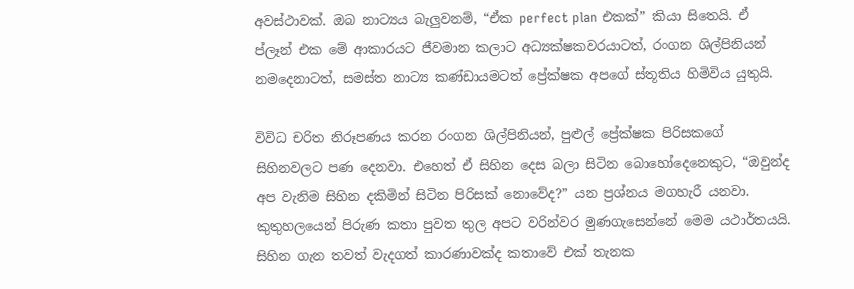අවස්ථාවක්. ඔබ නාට්‍යය බැලුවනම්, “ඒක perfect plan එකක්” කියා සිතෙයි. ඒ ප්ලෑන් එක මේ ආකාරයට ජීවමාන කලාට අධ්‍යක්ෂකවරයාටත්, රංගන ශිල්පිනියන් නමදෙනාටත්, සමස්ත නාට්‍ය කණ්ඩායමටත් ප්‍රේක්ෂක අපගේ ස්තූතිය හිමිවිය යුතුයි.

විවිධ චරිත නිරූපණය කරන රංගන ශිල්පිනියන්, පුළුල් ප්‍රේක්ෂක පිරිසකගේ සිහිනවලට පණ දෙනවා. එහෙත් ඒ සිහින දෙස බලා සිටින බොහෝදෙනෙකුට, “ඔවුන්ද අප වැනිම සිහින දකිමින් සිටින පිරිසක් නොවේද?” යන ප්‍රශ්නය මගහැරී යනවා. කුතුහලයෙන් පිරුණ කතා පුවත තුල අපට වරින්වර මුණගැසෙන්නේ මෙම යථාර්තයයි.
සිහින ගැන තවත් වැදගත් කාරණාවක්ද කතාවේ එක් තැනක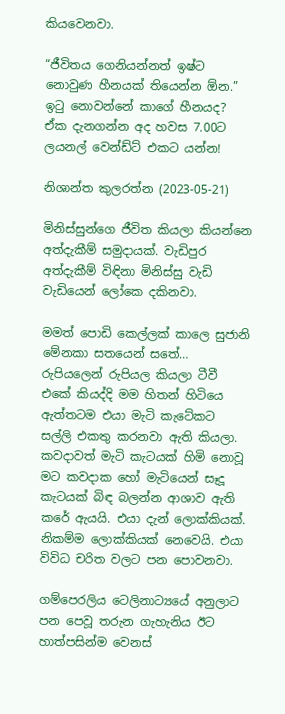කියවෙනවා.

“ජීවිතය ගෙනියන්නත් ඉෂ්ට නොවුණ හීනයක් තියෙන්න ඕන.”
ඉටු නොවන්නේ කාගේ හීනයද? ඒක දැනගන්න අද හවස 7.00ට ලයනල් වෙන්ඩ්ට් එකට යන්න!

නිශාන්ත කුලරත්න (2023-05-21)

මිනිස්සුන්ගෙ ජීවිත කියලා කියන්නෙ අත්දැකීම් සමුදායක්. වැඩිපුර අත්දැකීම් විඳිනා මිනිස්සු වැඩි වැඩියෙන් ලෝකෙ දකිනවා.

මමත් පොඩි කෙල්ලක් කාලෙ සුජානි මේනකා සතයෙන් සතේ… රුපියලෙන් රුපියල කියලා ටීවී එකේ කියද්දි මම හිතන් හිටියෙ ඇත්තටම එයා මැටි කැටේකට සල්ලි එකතු කරනවා ඇති කියලා. කවදාවත් මැටි කැටයක් හිමි නොවූ මට කවදාක හෝ මැටියෙන් සෑදූ කැටයක් බිඳ බලන්න ආශාව ඇති කරේ ඇයයි. එයා දැන් ලොක්කියක්. නිකම්ම ලොක්කියක් නෙවෙයි. එයා විවිධ චරිත වලට පන පොවනවා.

ගම්පෙරලිය ටෙලිනාට්‍යයේ අනුලාට පන පෙවූ තරුන ගැහැනිය ඊට හාත්පසින්ම වෙනස්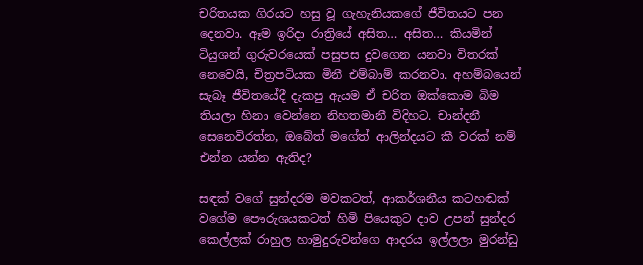චරිතයක ගිරයට හසු වූ ගැහැනියකගේ ජීවිතයට පන දෙනවා. ඈම ඉරිදා රාත්‍රියේ අසිත… අසිත… කියමින් ටියුශන් ගුරුවරයෙක් පසුපස දුවගෙන යනවා විතරක් නෙවෙයි, චිත්‍රපටියක මිනී එම්බාම් කරනවා. අහම්බයෙන් සැබෑ ජීවිතයේදී දැකපු ඇයම ඒ චරිත ඔක්කොම බිම තියලා හිනා වෙන්නෙ නිහතමානී විදිහට. චාන්දනී සෙනෙවිරත්න, ඔබේත් මගේත් ආලින්දයට කී වරක් නම් එන්න යන්න ඇතිද?

සඳක් වගේ සුන්දරම මවකටත්, ආකර්ශනීය කටහඬක් වගේම පෞරුශයකටත් හිමි පියෙකුට දාව උපන් සුන්දර කෙල්ලක් රාහුල හාමුදුරුවන්ගෙ ආදරය ඉල්ලලා මුරන්ඩු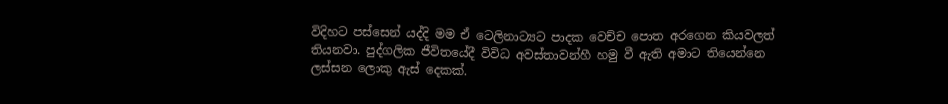විදිහට පස්සෙන් යද්දි මම ඒ ටෙලිනාට්‍යට පාදක වෙච්ච පොත අරගෙන කියවලත් තියනවා. පුද්ගලික ජීවිතයේදී විවිධ අවස්තාවන්හී හමු වී ඇති අමාට තියෙන්නෙ ලස්සන ලොකු ඇස් දෙකක්.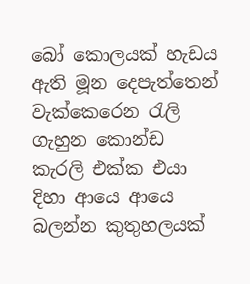බෝ කොලයක් හැඩය ඇති මූන දෙපැත්තෙන් වැක්කෙරෙන රැලි ගැහුන කොන්ඩ කැරලි එක්ක එයා දිහා ආයෙ ආයෙ බලන්න කුතුහලයක්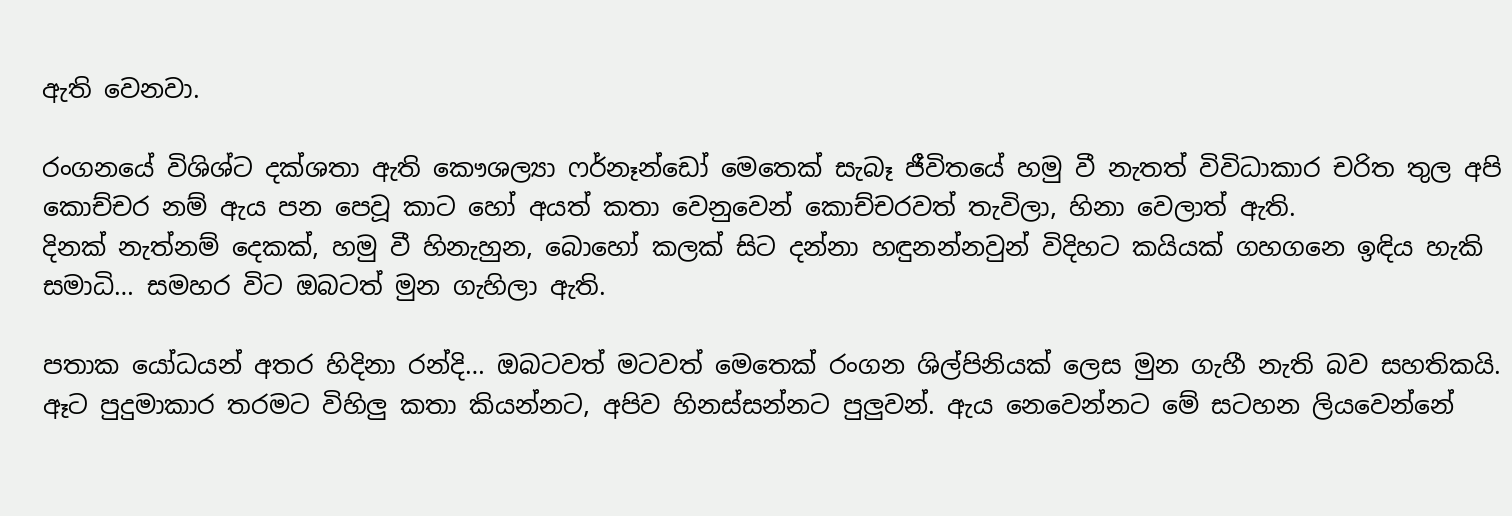ඇති වෙනවා.

රංගනයේ විශිශ්ට දක්ශතා ඇති කෞශල්‍යා ෆර්නෑන්ඩෝ මෙතෙක් සැබෑ ජීවිතයේ හමු වී නැතත් විවිධාකාර චරිත තුල අපි කොච්චර නම් ඇය පන පෙවූ කාට හෝ අයත් කතා වෙනුවෙන් කොච්චරවත් තැවිලා, හිනා වෙලාත් ඇති.
දිනක් නැත්නම් දෙකක්, හමු වී හිනැහුන, බොහෝ කලක් සිට දන්නා හඳුනන්නවුන් විදිහට කයියක් ගහගනෙ ඉඳිය හැකි සමාධි… සමහර විට ඔබටත් මුන ගැහිලා ඇති.

පතාක යෝධයන් අතර හිදිනා රන්දි… ඔබටවත් මටවත් මෙතෙක් රංගන ශිල්පිනියක් ලෙස මුන ගැහී නැති බව සහතිකයි. ඈට පුදුමාකාර තරමට විහිලු කතා කියන්නට, අපිව හිනස්සන්නට පුලුවන්. ඇය නෙවෙන්නට මේ සටහන ලියවෙන්නේ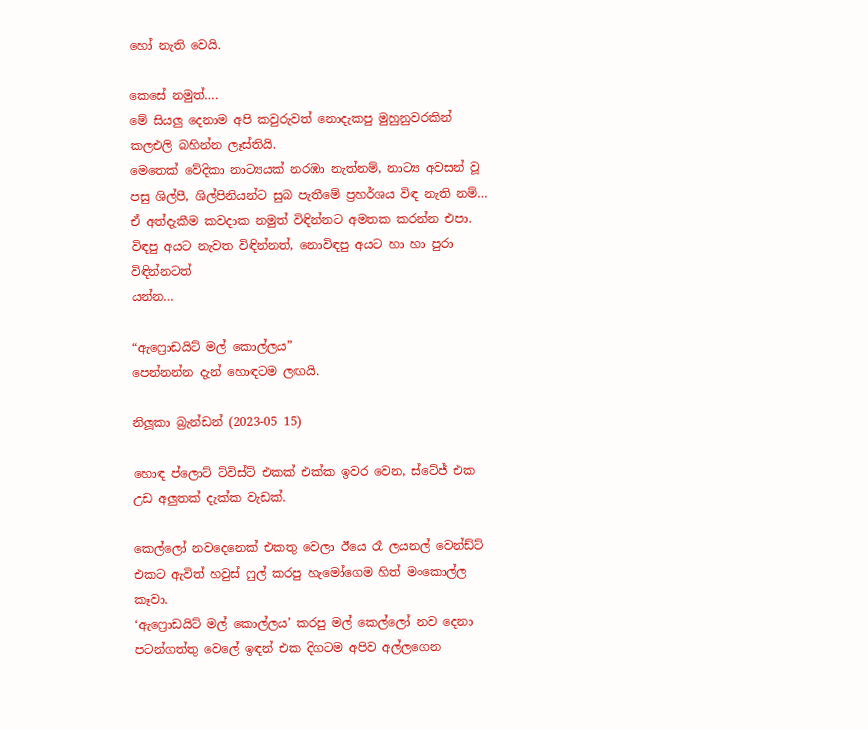හෝ නැති වෙයි.

කෙසේ නමුත්….
මේ සියලු දෙනාම අපි කවුරුවත් නොදැකපු මුහුනුවරකින් කලඑලි බහින්න ලෑස්තියි.
මෙතෙක් වේදිකා නාට්‍යයක් නරඹා නැත්නම්, නාට්‍ය අවසන් වූ පසු ශිල්පී, ශිල්පිනියන්ට සුබ පැතීමේ ප්‍රහර්ශය විඳ නැති නම්… ඒ අත්දැකීම කවදාක නමුත් විඳින්නට අමතක කරන්න එපා. විඳපු අයට නැවත විඳින්නත්, නොවිඳපු අයට හා හා පුරා විඳින්නටත්
යන්න…

“ඇෆ්‍රොඩයිට් මල් කොල්ලය”
පෙන්නන්න දැන් හොඳටම ලඟයි.

නිලූකා බ්‍රැන්ඩන් (2023-05 15)

හොඳ ප්ලොට් ට්විස්ට් එකක් එක්ක ඉවර වෙන, ස්ටේජ් එක උඩ අලුතක් දැක්ක වැඩක්.

කෙල්ලෝ නවදෙනෙක් එකතු වෙලා ඊයෙ රෑ ලයනල් වෙන්ඩ්ට් එකට ඇවිත් හවුස් ෆුල් කරපු හැමෝගෙම හිත් මංකොල්ල කෑවා.
‘ඇෆ්‍රොඩයිට් මල් කොල්ලය’ කරපු මල් කෙල්ලෝ නව දෙනා පටන්ගත්තු වෙලේ ඉඳන් එක දිගටම අපිව අල්ලගෙන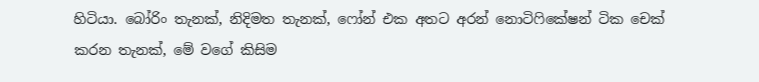හිටියා. බෝරිං තැනක්, නිදිමත තැනක්, ෆෝන් එක අතට අරන් නොටිෆිකේෂන් ටික චෙක් කරන තැනක්, මේ වගේ කිසිම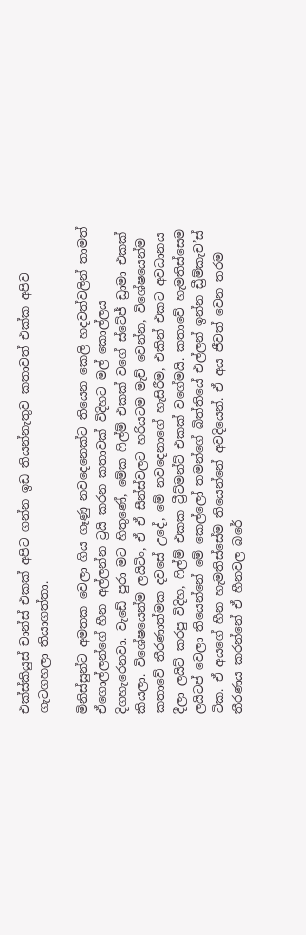එක්ස්කියුස් චාන්ස් එකක් අපිට ගන්න ඉඩ තියන්නැතුව කතාවත් එක්ක අපිව ගැටගහලා තියාගත්තා.

මිනිස්සුන්ට අමතක වෙලා ගිය ගෑණු නවදෙනෙක්ට තියෙන කෙලි හදවත්වලින් තාමත් ඒගොල්ලන්ගේ හීන අල්ලන්න ට්‍රයි කරන කතාවක් විදිහට මල් කොල්ලය දිගහැරෙනවා. වැඩේ පුරා මට හිතුණේ, මේක ෆිල්ම් එකක් වගේ ස්ටේජ් ඩ්‍රාමා එකක් කියලා. විශේෂයෙන්ම ලයිටිං, ඒ ඒ සීන්ස්වලට හරියටම මැච් වෙන්න, විශේෂයෙන්ම කතාවේ තීරණාත්මක දවසේ උදේ, මේ නවදෙනාගේ හැසිරීම, එකින් එකට අවධානය දීලා ලයිට් කරපු විදිහ, ෆිල්ම් එකක ට්‍රීට්මන්ට් එකක් වගේමයි. කතාවේ හැමතිස්සෙම ලයිටප් වෙලා තියෙන්නේ මේ කෙල්ලෝ තමන්ගේ බිත්තියේ එල්ලන් ඉන්න ඩ්‍රීම්කැච’ස් ටික. ඒ අයගේ හීන හැමතිස්සේම තියෙන්නේ අවදියෙන්. ඒ අය ජීවත් වෙන තරම තීරණය කරන්නේ ඒ හීනවල බරේ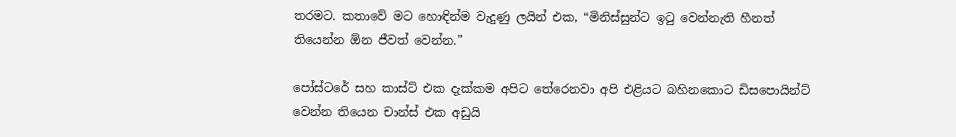තරමට. කතාවේ මට හොඳින්ම වැදුණු ලයින් එක, “මිනිස්සුන්ට ඉටු වෙන්නැති හීනත් තියෙන්න ඕන ජීවත් වෙන්න.”

පෝස්ටරේ සහ කාස්ට් එක දැක්කම අපිට තේරෙනවා අපි එළියට බහිනකොට ඩිසපොයින්ට් වෙන්න තියෙන චාන්ස් එක අඩුයි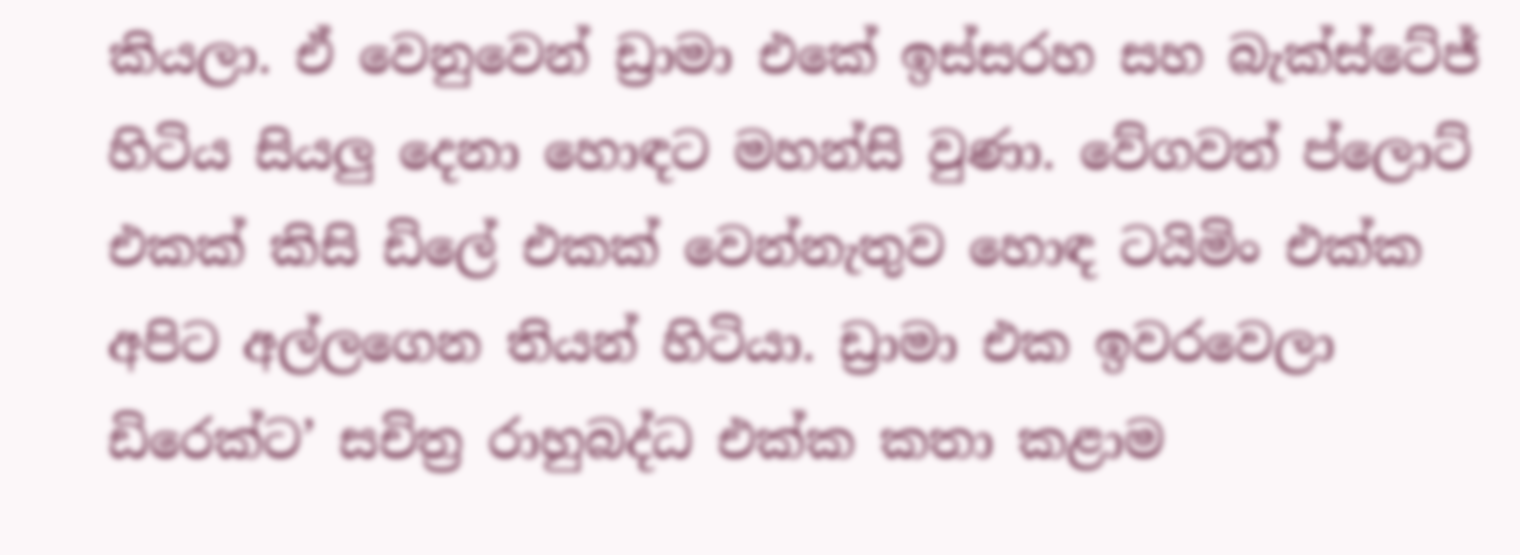කියලා. ඒ වෙනුවෙන් ඩ්‍රාමා එකේ ඉස්සරහ සහ බැක්ස්ටේජ් හිටිය සියලු දෙනා හොඳට මහන්සි වුණා. වේගවත් ප්ලොට් එකක් කිසි ඩිලේ එකක් වෙන්නැතුව හොඳ ටයිමිං එක්ක අපිට අල්ලගෙන තියන් හිටියා. ඩ්‍රාමා එක ඉවරවෙලා ඩිරෙක්ට’ සචිත්‍ර රාහුබද්ධ එක්ක කතා කළාම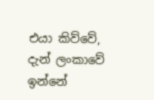එයා කිව්වේ, දැන් ලංකාවේ ඉන්නේ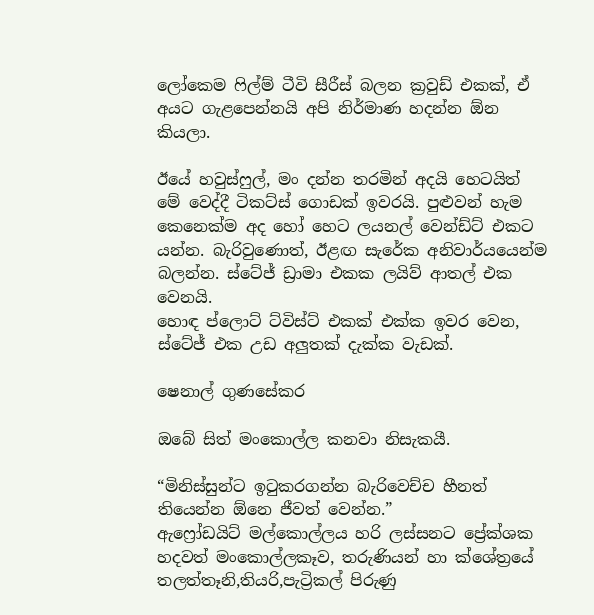ලෝකෙම ෆිල්ම් ටීවි සීරීස් බලන ක්‍රවුඩ් එකක්, ඒ අයට ගැළපෙන්නයි අපි නිර්මාණ හදන්න ඕන කියලා.

ඊයේ හවුස්ෆුල්, මං දන්න තරමින් අදයි හෙටයිත් මේ වෙද්දී ටිකට්ස් ගොඩක් ඉවරයි. පුළුවන් හැම කෙනෙක්ම අද හෝ හෙට ලයනල් වෙන්ඩ්ට් එකට යන්න. බැරිවුණොත්, ඊළඟ සැරේක අනිවාර්යයෙන්ම බලන්න. ස්ටේජ් ඩ්‍රාමා එකක ලයිව් ආතල් එක වෙනයි.
හොඳ ප්ලොට් ට්විස්ට් එකක් එක්ක ඉවර වෙන, ස්ටේජ් එක උඩ අලුතක් දැක්ක වැඩක්.

ෂෙනාල් ගුණසේකර

ඔබේ සිත් මංකොල්ල කනවා නිසැකයී.

“මිනිස්සුන්ට ඉටුකරගන්න බැරිවෙච්ච හීනත් තියෙන්න ඕනෙ ජීවත් වෙන්න.”
ඇෆ්‍රෝඩයිට් මල්කොල්ලය හරි ලස්සනට ප්‍රේක්ශක හදවත් මංකොල්ලකෑව, තරුණියන් හා ක්ශේත්‍රයේ තලත්තෑනි,තියරි,පැට්‍රිකල් පිරුණු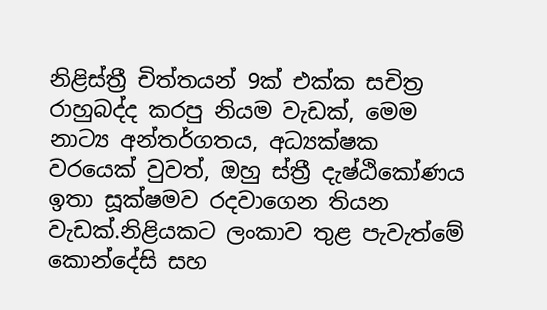නිළිස්ත්‍රී චිත්තයන් 9ක් එක්ක සචිත්‍ර රාහුබද්ද කරපු නියම වැඩක්, මෙම නාට්‍ය අන්තර්ගතය, අධ්‍යක්ෂක වරයෙක් වුවත්, ඔහු ස්ත්‍රී දැෂ්ඨිකෝණය ඉතා සූක්ෂමව රදවාගෙන තියන වැඩක්.නිළියකට ලංකාව තුළ පැවැත්මේ කොන්දේසි සහ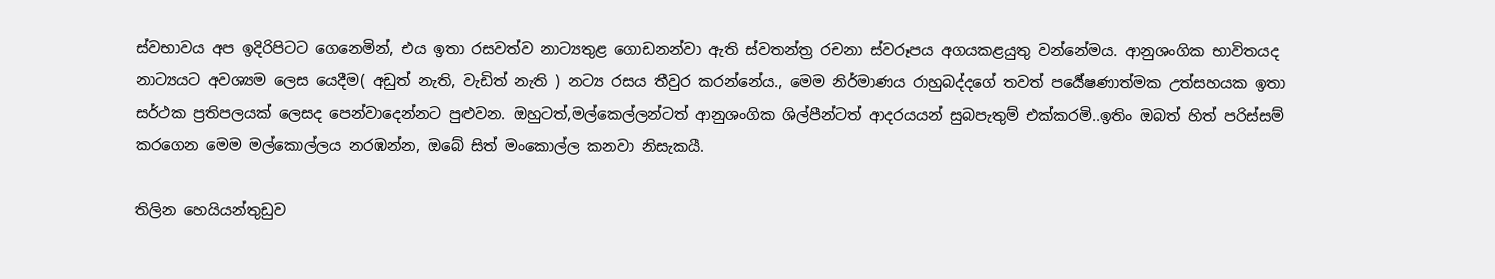ස්වභාවය අප ඉදිරිපිටට ගෙනෙමින්, එය ඉතා රසවත්ව නාට්‍යතුළ ගොඩනන්වා ඇති ස්වතන්ත්‍ර රචනා ස්වරූපය අගයකළයුතු වන්නේමය. ආනුශංගික භාවිතයද නාට්‍යයට අවශ්‍යම ලෙස යෙදීම( අඩුත් නැති, වැඩිත් නැති ) නට්‍ය රසය තීවුර කරන්නේය., මෙම නිර්මාණය රාහුබද්දගේ තවත් පර්‍යේෂණාත්මක උත්සහයක ඉතා සර්ථක ප්‍රතිපලයක් ලෙසද පෙන්වාදෙන්නට පුළුවන. ඔහුටත්,මල්කෙල්ලන්ටත් ආනුශංගික ශිල්පීන්ටත් ආදරයයන් සුබපැතුම් එක්කරමි..ඉතිං ඔබත් හිත් පරිස්සම් කරගෙන මෙම මල්කොල්ලය නරඹන්න, ඔබේ සිත් මංකොල්ල කනවා නිසැකයී.

තිලින හෙයියන්තුඩුව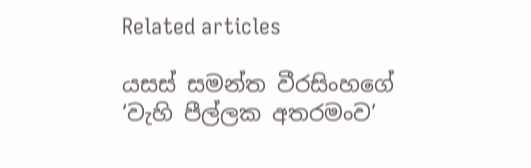Related articles

යසස් සමන්ත වීරසිංහගේ ‘වැහි පීල්ලක අතරමංව’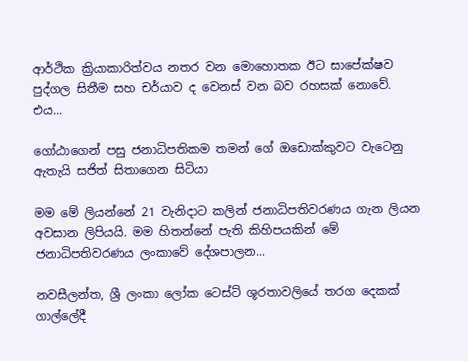ආර්ථික ක්‍රියාකාරිත්වය නතර වන මොහොතක ඊට සාපේක්ෂව පුද්ගල සිතීම සහ චර්යාව ද වෙනස් වන බව රහසක් නොවේ. එය...

ගෝඨාගෙන් පසු ජනාධිපතිකම තමන් ගේ ඔඩොක්කුවට වැටෙනු ඇතැයි සජිත් සිතාගෙන සිටියා

මම මේ ලියන්නේ 21 වැනිදාට කලින් ජනාධිපතිවරණය ගැන ලියන අවසාන ලිපියයි. මම හිතන්නේ පැති කිහිපයකින් මේ ජනාධිපතිවරණය ලංකාවේ දේශපාලන...

නවසීලන්ත, ශ්‍රී ලංකා ලෝක ටෙස්ට් ශූරතාවලියේ තරග දෙකක් ගාල්ලේදී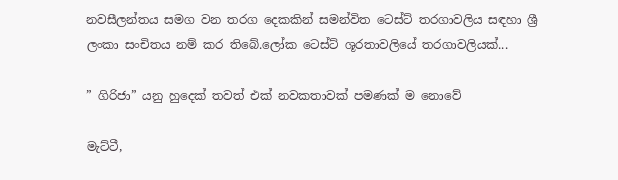නවසීලන්තය සමග වන තරග දෙකකින් සමන්විත ටෙස්ට් තරගාවලිය සඳහා ශ්‍රී ලංකා සංචිතය නම් කර තිබේ.ලෝක ටෙස්ට් ශූරතාවලියේ තරගාවලියක්...

” ගිරිජා” යනු හුදෙක් තවත් එක් නවකතාවක් පමණක් ම නොවේ

මැට්ටී,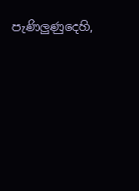පැණිලුණුදෙහි,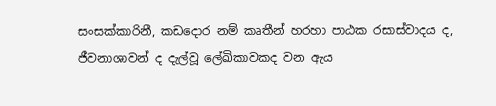සංසක්කාරිනී, කඩදොර නම් කෘතීන් හරහා පාඨක රසාස්වාදය ද, ජීවනාශාවන් ද දැල්වූ ලේඛිකාවකද වන ඇය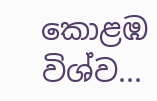කොළඹ විශ්ව...